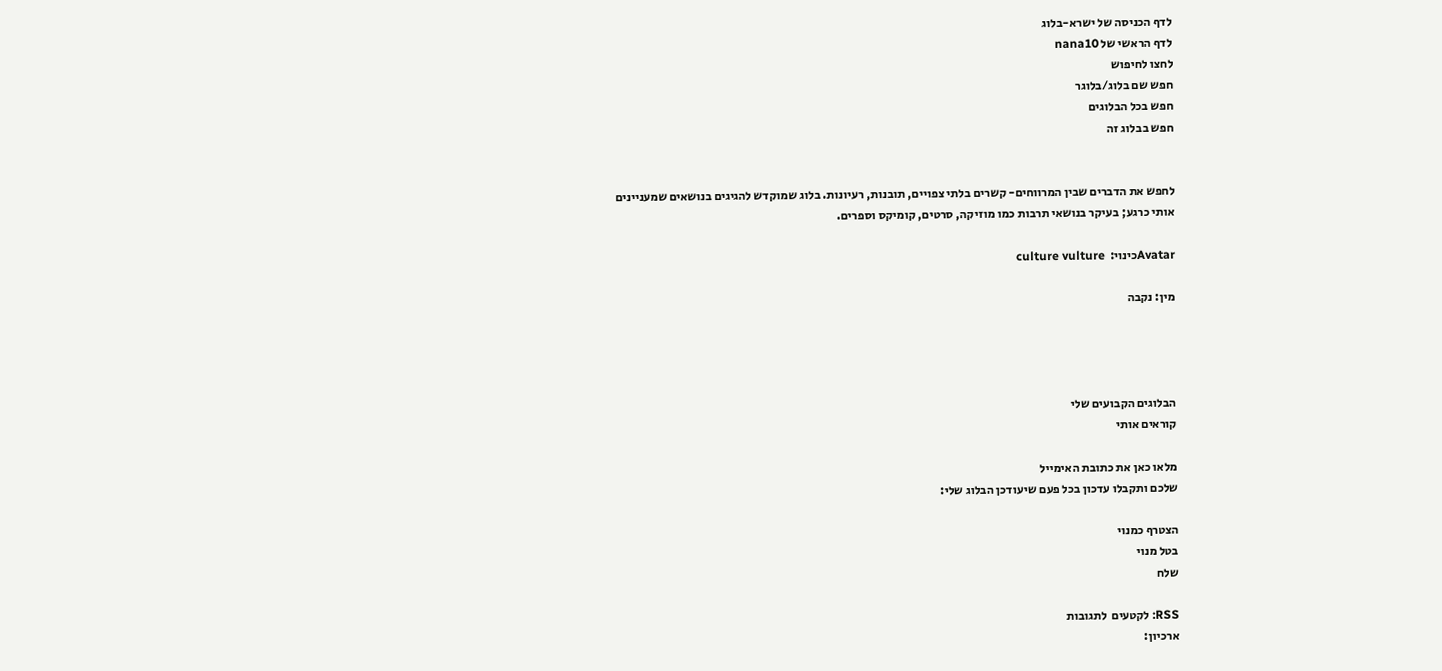לדף הכניסה של ישרא-בלוג
לדף הראשי של nana10
לחצו לחיפוש
חפש שם בלוג/בלוגר
חפש בכל הבלוגים
חפש בבלוג זה


לחפש את הדברים שבין המרווחים- קשרים בלתי צפויים, תובנות, רעיונות. בלוג שמוקדש להגיגים בנושאים שמעניינים אותי כרגע; בעיקר בנושאי תרבות כמו מוזיקה, סרטים, קומיקס וספרים.

Avatarכינוי:  culture vulture

מין: נקבה




הבלוגים הקבועים שלי
קוראים אותי

מלאו כאן את כתובת האימייל
שלכם ותקבלו עדכון בכל פעם שיעודכן הבלוג שלי:

הצטרף כמנוי
בטל מנוי
שלח

RSS: לקטעים  לתגובות
ארכיון: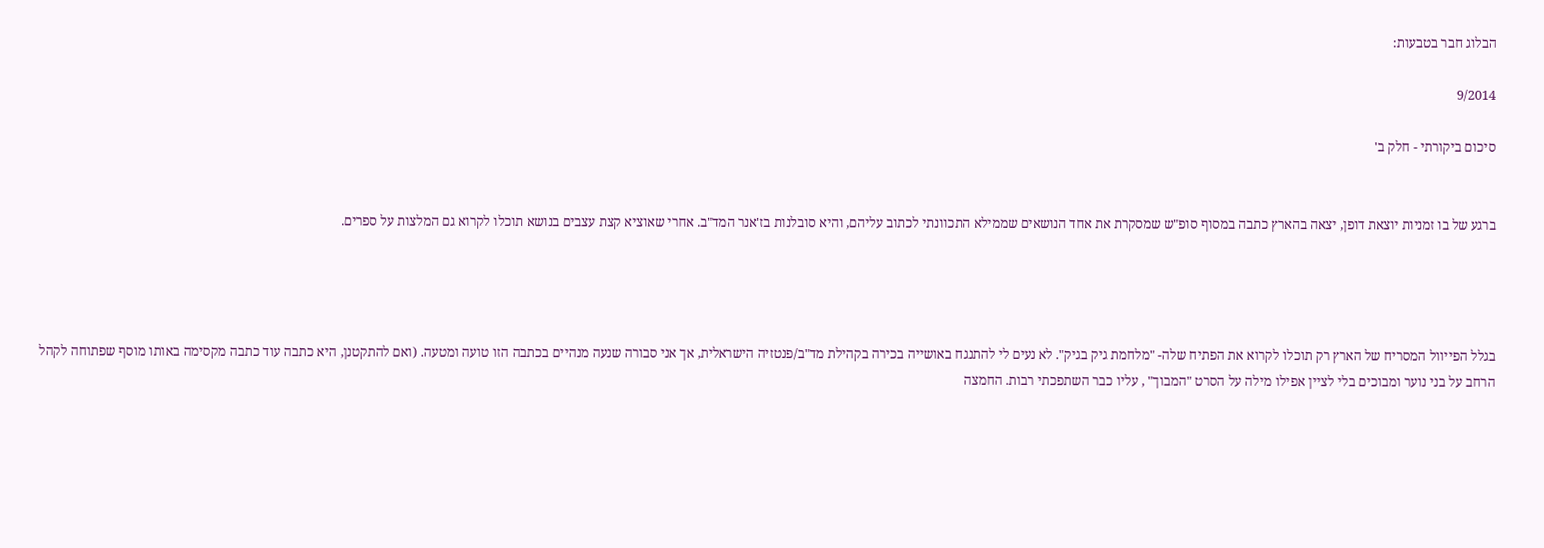הבלוג חבר בטבעות:

9/2014

סיכום ביקורתי - חלק ב'


ברגע של בו זמניות יוצאת דופן, יצאה בהארץ כתבה במסוף סופ"ש שמסקרת את אחד הנושאים שממילא התכוונתי לכתוב עליהם, והיא סובלנות בז'אנר המד"ב. אחרי שאוציא קצת עצבים בנושא תוכלו לקרוא גם המלצות על ספרים.




בגלל הפייוול המסריח של הארץ רק תוכלו לקרוא את הפתיח שלה- "מלחמת גיק בגיק". לא נעים לי להתנגח באושייה בכירה בקהילת מד"ב/פנטזיה הישראלית, אך אני סבורה שנעה מנהיים בכתבה הזו טועה ומטעה. (ואם להתקטנן, היא כתבה עוד כתבה מקסימה באותו מוסף שפתוחה לקהל הרחב על בני נוער ומבוכים בלי לציין אפילו מילה על הסרט "המבוך" , עליו כבר השתפכתי רבות. החמצה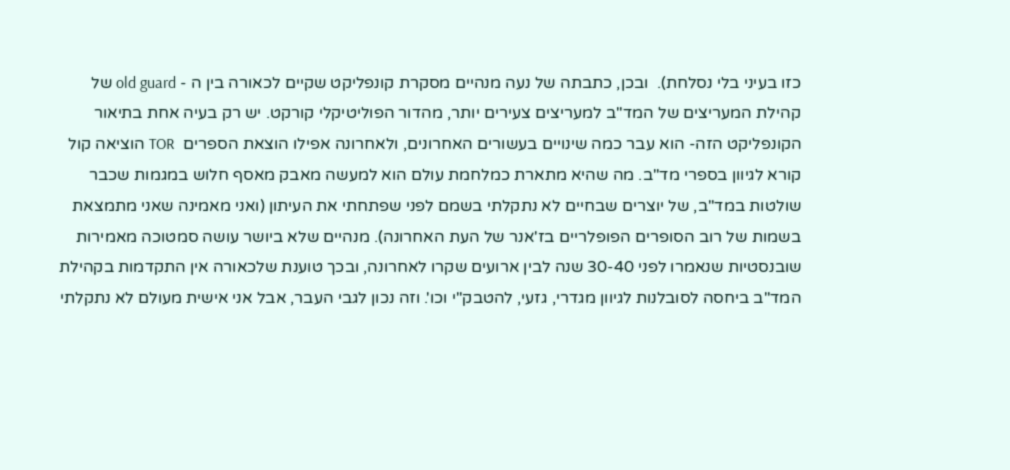כזו בעיני בלי נסלחת).  ובכן, כתבתה של נעה מנהיים מסקרת קונפליקט שקיים לכאורה בין ה - old guard של קהילת המעריצים של המד"ב למעריצים צעירים יותר, מהדור הפוליטיקלי קורקט. יש רק בעיה אחת בתיאור הקונפליקט הזה- הוא עבר כמה שינויים בעשורים האחרונים, ולאחרונה אפילו הוצאת הספרים  TOR הוציאה קול קורא לגיוון בספרי מד"ב. מה שהיא מתארת כמלחמת עולם הוא למעשה מאבק מאסף חלוש במגמות שכבר שולטות במד"ב, של יוצרים שבחיים לא נתקלתי בשמם לפני שפתחתי את העיתון (ואני מאמינה שאני מתמצאת בשמות של רוב הסופרים הפופלריים בז'אנר של העת האחרונה). מנהיים שלא ביושר עושה סמטוכה מאמירות שובנסטיות שנאמרו לפני 30-40 שנה לבין ארועים שקרו לאחרונה, ובכך טוענת שלכאורה אין התקדמות בקהילת המד"ב ביחסה לסובלנות לגיוון מגדרי, גזעי, להטבק"י וכו'. וזה נכון לגבי העבר, אבל אני אישית מעולם לא נתקלתי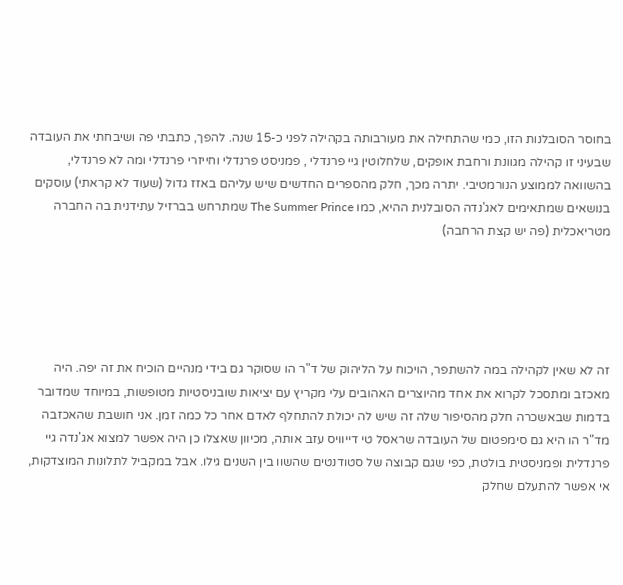בחוסר הסובלנות הזו, כמי שהתחילה את מעורבותה בקהילה לפני כ-15 שנה. להפך, כתבתי פה ושיבחתי את העובדה שבעיני זו קהילה מגוונת ורחבת אופקים, שלחלוטין גיי פרנדלי , פמניסט פרנדלי וחייזרי פרנדלי ומה לא פרנדלי, בהשוואה לממוצע הנורמטיבי. יתרה מכך, חלק מהספרים החדשים שיש עליהם באזז גדול (שעוד לא קראתי) עוסקים בנושאים שמתאימים לאג'נדה הסובלנית ההיא, כמו The Summer Prince שמתרחש בברזיל עתידנית בה החברה מטריאכלית (פה יש קצת הרחבה)





זה לא שאין לקהילה במה להשתפר, הויכוח על הליהוק של ד"ר הו שסוקר גם בידי מנהיים הוכיח את זה יפה. היה מאכזב ומתסכל לקרוא את אחד מהיוצרים האהובים עלי מקריץ עם יציאות שובניסטיות מטופשות, במיוחד שמדובר בדמות שבאשכרה חלק מהסיפור שלה זה שיש לה יכולת להתחלף לאדם אחר כל כמה זמן. אני חושבת שהאכזבה מד"ר הו היא גם סימפטום של העובדה שראסל טי דייוויס עזב אותה, מכיוון שאצלו כן היה אפשר למצוא אג'נדה גיי פרנדלית ופמניסטית בולטת, כפי שגם קבוצה של סטודנטים שהשוו בין השנים גילו. אבל במקביל לתלונות המוצדקות, אי אפשר להתעלם שחלק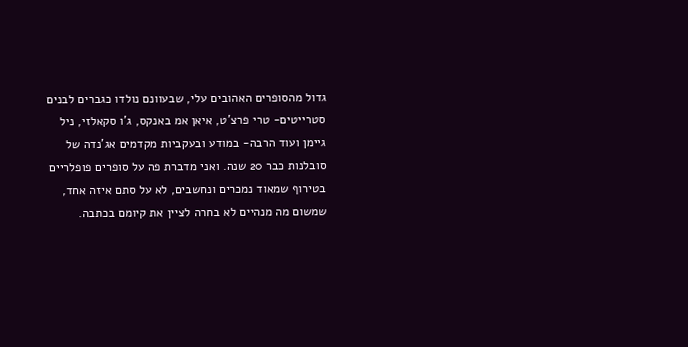גדול מהסופרים האהובים עלי, שבעוונם נולדו כגברים לבנים סטרייטים- טרי פרצ'ט, איאן אמ באנקס, ג'ו סקאלזי, ניל גיימן ועוד הרבה- במודע ובעקביות מקדמים אג'נדה של סובלנות כבר 20 שנה. ואני מדברת פה על סופרים פופלריים בטירוף שמאוד נמכרים ונחשבים, לא על סתם איזה אחד, שמשום מה מנהיים לא בחרה לציין את קיומם בכתבה.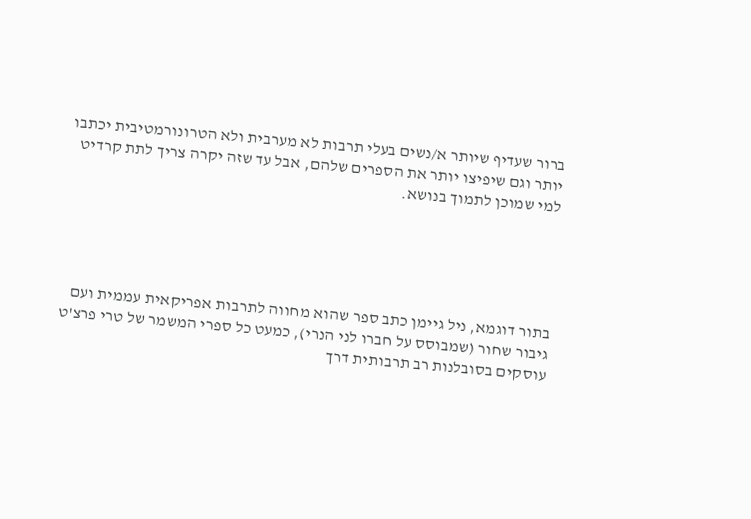ברור שעדיף שיותר א/נשים בעלי תרבות לא מערבית ולא הטרונורמטיבית יכתבו יותר וגם שיפיצו יותר את הספרים שלהם, אבל עד שזה יקרה צריך לתת קרדיט למי שמוכן לתמוך בנושא.





בתור דוגמא, ניל גיימן כתב ספר שהוא מחווה לתרבות אפריקאית עממית ועם גיבור שחור (שמבוסס על חברו לני הנרי), כמעט כל ספרי המשמר של טרי פרצ'ט עוסקים בסובלנות רב תרבותית דרך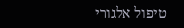טיפול אלגורי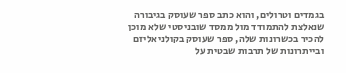בגמדים וטרולים, והוא כתב ספר שעוסק בגיבורה שנאלצת להתמודד מול ממסד שובניסטי שלא מוכן להכיר בכשרונות שלה, ספר שעוסק בקולניאליזם ובייתרונות של תרבות שבטית על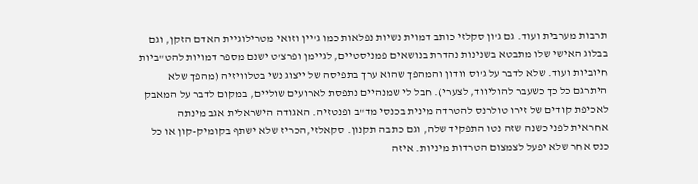תרבות מערבית ועוד. גם ג'ון סקלזי כותב דמוית נשיות נפלאות כמו ג'יין וזואי מטרילוגיית האדם הזקן, וגם בבלוג האישי שלו מתבטא בשנינות נהדרת בנושאים פמניסטיים, לגיימן ופרצ'ט ישנם מספר דמויות להט"ביות חיוביות ועוד. שלא לדבר על ג'וס וודון והמהפך שהוא ערך בתפיסה של ייצוג נשי בטלוויזיה (מהפך שלא היתרגם כל כך כשעבר להוליווד, לצערי). חבל לי שמנהיים נתפסת לארועים שוליים, במקום לדבר על המאבק לאכיפת קודים של זירו טולרנס להטרדה מינית בכנסי מד"ב ופנטזיה. האגודה הישראלית אגב מינתה אחראית לפני כשנה שזה נטו התפקיד שלה, וגם כתבה תקנון. סקאלזי,הכריז שלא ישתף בקומיק-קון או כל כנס אחר שלא יפעל לצמצום הטרדות מיניות. איזה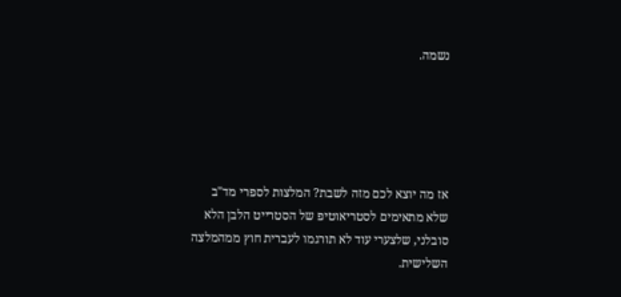נשמה.





אז מה יוצא לכם מזה לשבת? המלצות לספרי מד"ב שלא מתאימים לסטריאוטיפ של הסטרייט הלבן הלא סובלני, שלצערי עוד לא תורגמו לעברית חוץ ממהמלצה השלישית.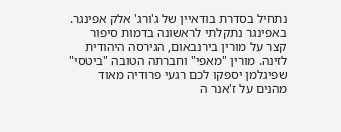נתחיל בסדרת בודאיין של ג'ורג' אלק אפינגר. באפינגר נתקלתי לראשונה בדמות סיפור קצר על מורין בירנבאום, הגירסה היהודית לזינה. מורין "מאפי" וחברתה הטובה "ביטסי" שפיגלמן יספקו לכם רגעי פרודיה מאוד מהנים על ז'אנר ה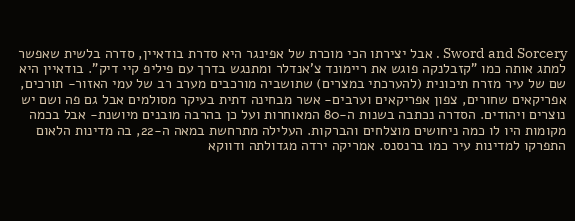Sword and Sorcery . אבל יצירתו הכי מוכרת של אפינגר היא סדרת בודאיין, סדרה בלשית שאפשר למתג אותה כמו "קזבלנקה פוגש את ריימונד צ'אנדלר ומתנגש בדרך עם פיליפ קיי דיק". בודאיין היא שם של עיר מזרח תיכונית (להערכתי במצרים) שתושביה מורכבים מערב רב של עמי האזור- תורכים, אפריקאים שחורים, צפון אפריקאים וערבים- אשר מבחינה דתית בעיקר מסולמים אבל גם פה ושם יש נוצרים ויהודים. הסדרה נכתבה בשנות ה-80 המאוחרות ועל כן בהרבה מובנים מיושנת- אבל בכמה מקומות היו לו כמה ניחושים מוצלחים והברקות. העלילה מתרחשת במאה ה-22, בה מדינות הלאום התפרקו למדינות עיר כמו ברנסנס. אמריקה ירדה מגדולתה ודווקא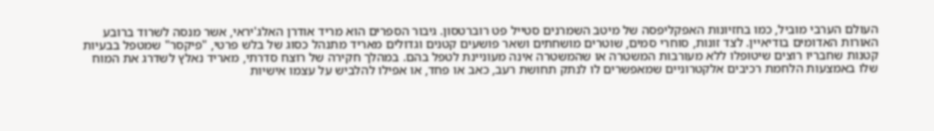העולם הערבי מוביל, כמו בחזיונות האפקליפסה של מיטב השמרנים סטייל פט רוברטסון. גיבור הספרים הוא מריד אודרן האלג'יראי, אשר מנסה לשרוד ברובע האורות האדומים בודיאיין. לצד זונות, סוחרי סמים, שוטרים מושחתים ושאר פושעים קטנים וגדולים מאריד מתנהל כסוג של בלש פרטי, "פיקסר" שמטפל בבעיות קטנות שחבריו רוצים שיטופלו ללא מעורבות המשטרה או שהמשטרה אינה מעוניינת לטפל בהם. במהלך חקירה של רוצח סדרתי, מאריד נאלץ לשדרג את המוח שלו באמצעות הלחמת רכיבים אלקטרוניים שמאפשרים לו לנתק תחושת רעב, כאב או פחד, או אפילו להלביש על עצמו אישיות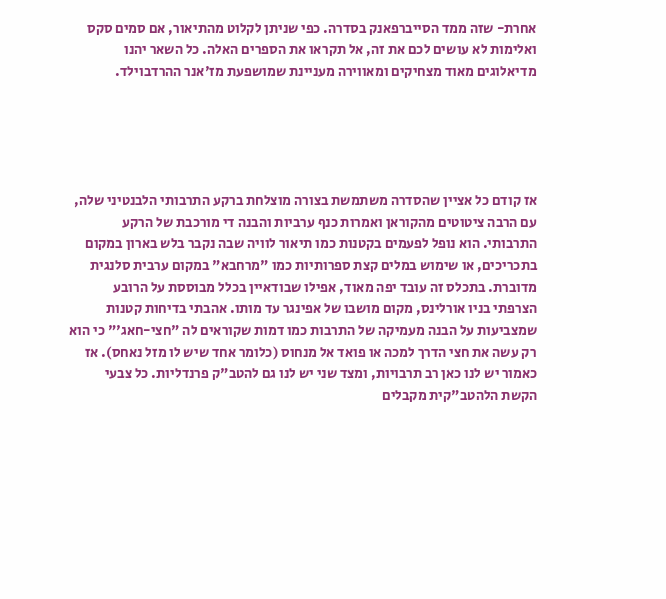אחרת- שזה ממד הסייברפאנק בסדרה. כפי שניתן לקלוט מהתיאור, אם סמים סקס ואלימות לא עושים לכם את זה, אל תקראו את הספרים האלה. כל השאר יהנו מדיאלוגים מאוד מצחיקים ומאווירה מעניינת שמושפעת מז'אנר ההרדבוילד.





אז קודם כל אציין שהסדרה משתמשת בצורה מוצלחת ברקע התרבותי הלבנטיני שלה, עם הרבה ציטוטים מהקוראן ואמרות כנף ערביות והבנה די מורכבת של הרקע התרבותי. הוא נופל לפעמים בקטנות כמו תיאור לוויה שבה נקבר בלש בארון במקום בתכריכים, או שימוש במלים קצת ספרותיות כמו "מרחבא" במקום ערבית סלנגית מדוברת. בתכלס זה עובד יפה מאוד, אפילו שבודאיין בכלל מבוססת על הרובע הצרפתי בניו אורלינס, מקום מושבו של אפינגר עד מותו. אהבתי בדיחות קטנות שמצביעות על הבנה מעמיקה של התרבות כמו דמות שקוראים לה "חצי-חאג'" כי הוא רק עשה את חצי הדרך למכה או פואד אל מנחוס (כלומר אחד שיש לו מזל נאחס). אז כאמור יש לנו כאן רב תרבויות, ומצד שני יש לנו גם להטב"ק פרנדליות. כל צבעי הקשת הלהטב"קית מקבלים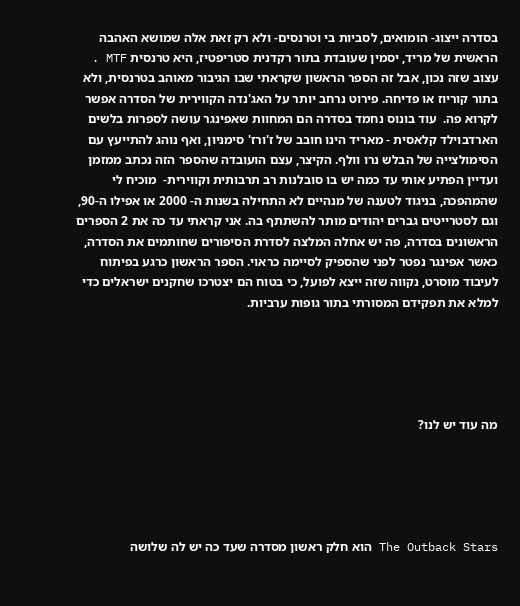בסדרה ייצוג- הומואים, לסביות בי וטרנסים- ולא רק זאת אלה שמושא האהבה הראשית של מריד, יסמין שעובדת בתור רקדנית סטריפטיז, היא טרנסית MTF . עצוב שזה נכון, אבל זה הספר הראשון שקראתי שבו הגיבור מאוהב בטרנסית, ולא בתור קוריוז או פדיחה. פירוט נרחב יותר על האג'נדה הקווירית של הסדרה אפשר לקרוא פה.  עוד בונוס נחמד בסדרה הם המחוות שאפינגר עושה לספרות בלשים הארדבוילד קלאסית - מאריד הינו חובב של ז'ורז' סימניון, ואף נוהג להתייעץ עם הסימולצייה של הבלש נרו וולף. הקיצר, עצם הועובדה שהספר הזה נכתב ממזמן ועדיין הפתיע אותי עד כמה יש בו סובלנות רב תרבותית וקווירית-  מוכיח לי שהמהפכה, בניגוד לטענה של מנהיים לא התחילה בשנות ה- 2000 או אפילו ה-90, וגם לסטרייטים גברים יהודים מותר להשתתף בה. אני קראתי עד כה את 2 הספרים הראשונים בסדרה, פה יש אחלה המלצה לסדרת הסיפורים שחותמים את הסדרה, כאשר אפינגר נפטר לפני שהספיק לסיימה כראוי. הספר הראשון כרגע בפיתוח לעיבוד מוסרט, נקווה שזה ייצא לפועל, כי בטוח הם יצטרכו שחקנים ישראלים כדי למלא את תפקידם המסורתי בתור גופות ערביות.





מה עוד יש לנו?





The Outback Stars הוא חלק ראשון מסדרה שעד כה יש לה שלושה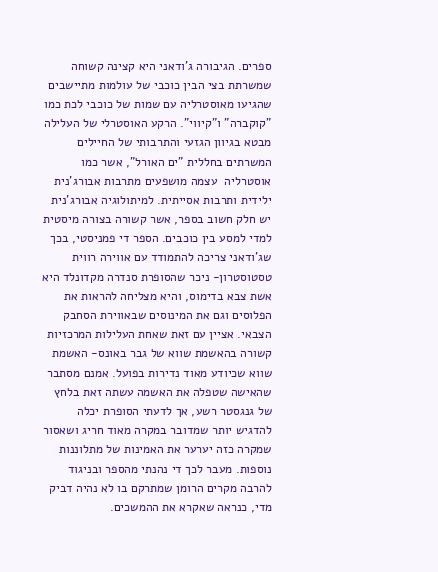ספרים. הגיבורה ג'ודאני היא קצינה קשוחה שמשרתת בצי הבין כוכבי של עולמות מתיישבים שהגיעו מאוסטרליה עם שמות של כוכבי לכת כמו "קוקברה" ו"קיווי". הרקע האוסטרלי של העלילה מבטא בגיוון הגזעי והתרבותי של החיילים המשרתים בחללית "ים האורל", אשר כמו אוסטרליה  עצמה מושפעים מתרבות אבורג'נית ילידית ותרבות אסייתית. למיתולוגיה אבורג'נית יש חלק חשוב בספר, אשר קשורה בצורה מיסטית למדי למסע בין כוכבים. הספר די פמניסטי, בכך שג'ודאני צריכה להתמודד עם אווירה רווית טסטוסטרון- ניכר שהסופרת סנדרה מקדונלד היא אשת צבא בדימוס, והיא מצליחה להראות את הפלוסים וגם את המינוסים שבאווירת הסחבק הצבאי. אציין עם זאת שאחת העלילות המרכזיות קשורה בהאשמת שווא של גבר באונס- האשמת שווא שכיודע מאוד נדירות בפועל. אמנם מסתבר שהאישה שטפלה את האשמה עשתה זאת בלחץ של גנגסטר רשע, אך לדעתי הסופרת יכלה להדגיש יותר שמדובר במקרה מאוד חריג ושאסור שמקרה כזה יערער את האמינות של מתלוננות נוספות. מעבר לכך די נהנתי מהספר ובניגוד להרבה מקרים הרומן שמתרקם בו לא נהיה דביק מדי, כנראה שאקרא את ההמשכים.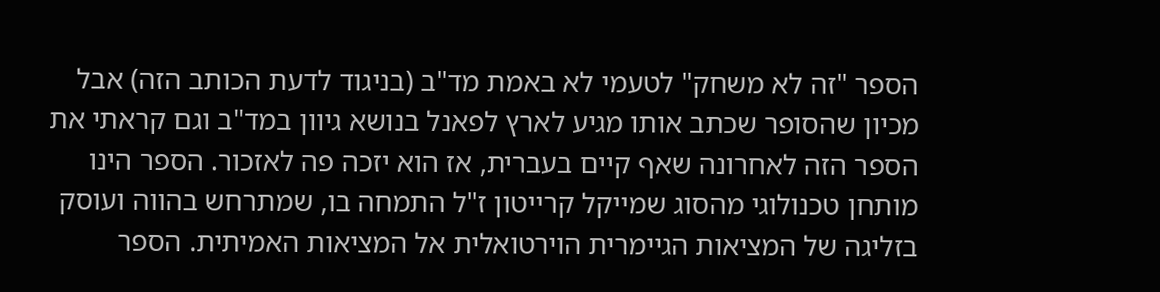הספר "זה לא משחק" לטעמי לא באמת מד"ב (בניגוד לדעת הכותב הזה) אבל מכיון שהסופר שכתב אותו מגיע לארץ לפאנל בנושא גיוון במד"ב וגם קראתי את הספר הזה לאחרונה שאף קיים בעברית, אז הוא יזכה פה לאזכור. הספר הינו מותחן טכנולוגי מהסוג שמייקל קרייטון ז"ל התמחה בו, שמתרחש בהווה ועוסק בזליגה של המציאות הגיימרית הוירטואלית אל המציאות האמיתית. הספר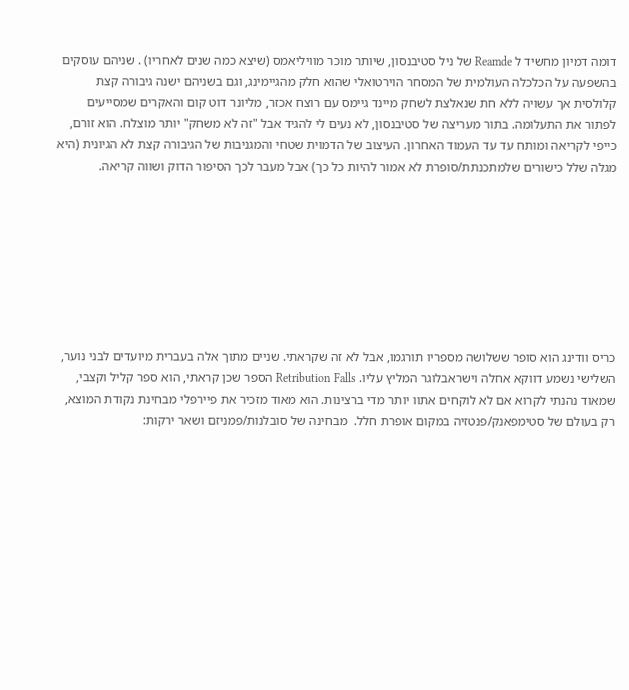דומה דמיון מחשיד ל Reamde של ניל סטיבנסון, שיותר מוכר מוויליאמס (שיצא כמה שנים לאחריו) . שניהם עוסקים בהשפעה על הכלכלה העולמית של המסחר הוירטואלי שהוא חלק מהגיימינג, וגם בשניהם ישנה גיבורה קצת קלולסית אך עשויה ללא חת שנאלצת לשחק מיינד גיימס עם רוצח אכזר, מליונר דוט קום והאקרים שמסייעים לפתור את התעלומה. בתור מעריצה של סטיבנסון, לא נעים לי להגיד אבל "זה לא משחק" יותר מוצלח. הוא זורם, כייפי לקריאה ומותח עד עד העמוד האחרון. העיצוב של הדמוית שטחי והמגניבות של הגיבורה קצת לא הגיונית (היא מגלה שלל כישורים שלמתכנתת/סופרת לא אמור להיות כל כך) אבל מעבר לכך הסיפור הדוק ושווה קריאה.








כריס וודינג הוא סופר ששלושה מספריו תורגמו, אבל לא זה שקראתי. שניים מתוך אלה בעברית מיועדים לבני נוער, השלישי נשמע דווקא אחלה וישראבלוגר המליץ עליו. Retribution Falls הספר שכן קראתי, הוא ספר קליל וקצבי, שמאוד נהנתי לקרוא אם לא לוקחים אתוו יותר מדי ברצינות. הוא מאוד מזכיר את פיירפלי מבחינת נקודת המוצא, רק בעולם של סטימפאנק/פנטזיה במקום אופרת חלל.  מבחינה של סובלנות/פמניזם ושאר ירקות: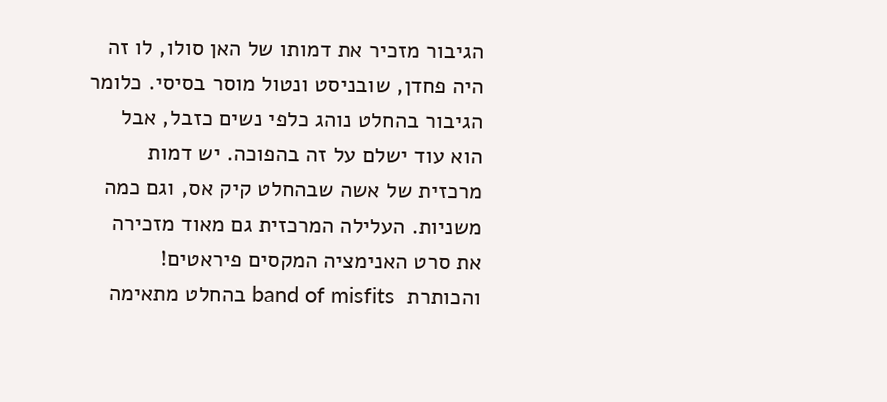הגיבור מזכיר את דמותו של האן סולו, לו זה היה פחדן, שובניסט ונטול מוסר בסיסי. כלומר הגיבור בהחלט נוהג כלפי נשים כזבל, אבל הוא עוד ישלם על זה בהפוכה. יש דמות מרכזית של אשה שבהחלט קיק אס, וגם כמה משניות. העלילה המרכזית גם מאוד מזכירה את סרט האנימציה המקסים פיראטים! והכותרת  band of misfits בהחלט מתאימה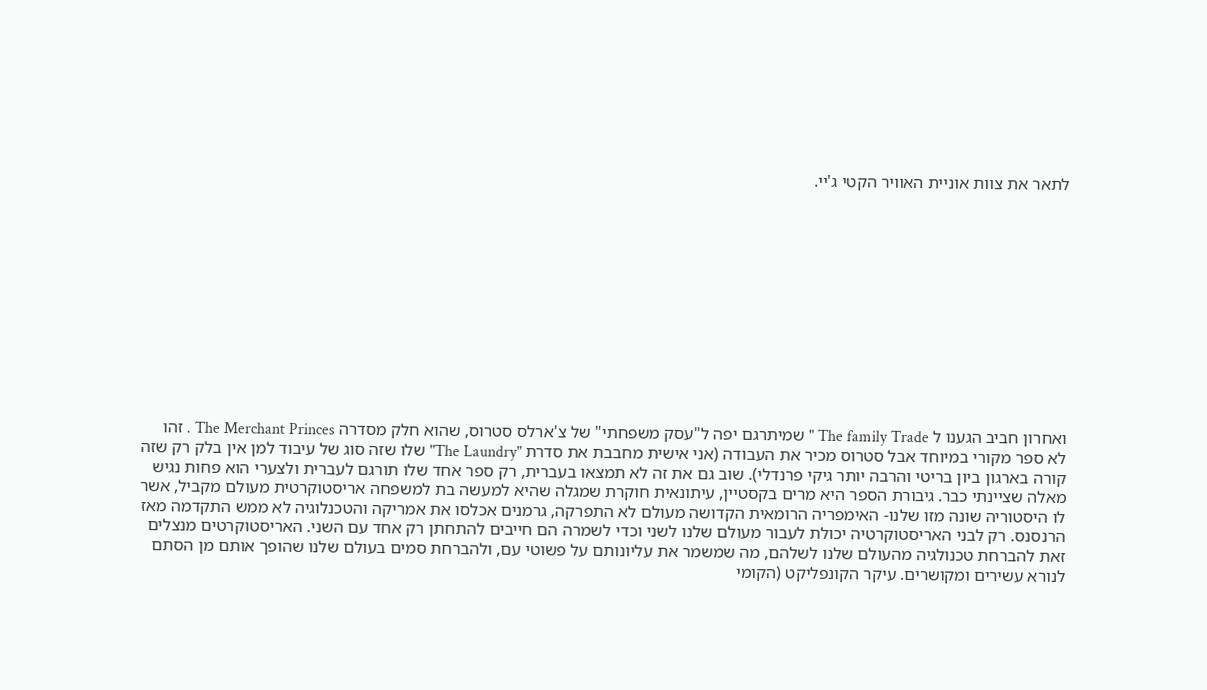לתאר את צוות אוניית האוויר הקטי ג'יי.












ואחרון חביב הגענו ל The family Trade " שמיתרגם יפה ל"עסק משפחתי" של צ'ארלס סטרוס, שהוא חלק מסדרה The Merchant Princes . זהו לא ספר מקורי במיוחד אבל סטרוס מכיר את העבודה (אני אישית מחבבת את סדרת "The Laundry" שלו שזה סוג של עיבוד למן אין בלק רק שזה קורה בארגון ביון בריטי והרבה יותר גיקי פרנדלי). שוב גם את זה לא תמצאו בעברית, רק ספר אחד שלו תורגם לעברית ולצערי הוא פחות נגיש מאלה שציינתי כבר. גיבורת הספר היא מרים בקסטיין, עיתונאית חוקרת שמגלה שהיא למעשה בת למשפחה אריסטוקרטית מעולם מקביל, אשר לו היסטוריה שונה מזו שלנו- האימפריה הרומאית הקדושה מעולם לא התפרקה, גרמנים אכלסו את אמריקה והטכנלוגיה לא ממש התקדמה מאז הרנסנס. רק לבני האריסטוקרטיה יכולת לעבור מעולם שלנו לשני וכדי לשמרה הם חייבים להתחתן רק אחד עם השני. האריסטוקרטים מנצלים זאת להברחת טכנולגיה מהעולם שלנו לשלהם, מה שמשמר את עליונותם על פשוטי עם, ולהברחת סמים בעולם שלנו שהופך אותם מן הסתם לנורא עשירים ומקושרים. עיקר הקונפליקט (הקומי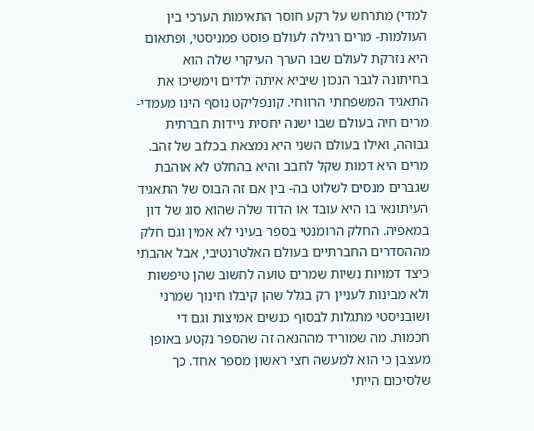למדי) מתרחש על רקע חוסר התאימות הערכי בין העולמות- מרים רגילה לעולם פוסט פמניסטי, ופתאום היא נזרקת לעולם שבו הערך העיקרי שלה הוא בחיתונה לגבר הנכון שיביא איתה ילדים וימשיכו את התאגיד המשפחתי הרווחי. קונפליקט נוסף הינו מעמדי- מרים חיה בעולם שבו ישנה יחסית ניידות חברתית גבוהה, ואילו בעולם השני היא נמצאת בכלוב של זהב. מרים היא דמות שקל לחבב והיא בהחלט לא אוהבת שגברים מנסים לשלוט בה- בין אם זה הבוס של התאגיד העיתונאי בו היא עובד או הדוד שלה שהוא סוג של דון במאפיה. החלק הרומנטי בספר בעיני לא אמין וגם חלק מההסדרים החברתיים בעולם האלטרנטיבי, אבל אהבתי כיצד דמויות נשיות שמרים טועה לחשוב שהן טיפשות ולא מבינות לעניין רק בגלל שהן קיבלו חינוך שמרני ושובניסטי מתגלות לבסוף כנשים אמיצות וגם די חכמות. מה שמוריד מההנאה זה שהספר נקטע באופן מעצבן כי הוא למעשה חצי ראשון מספר אחד. כך שלסיכום הייתי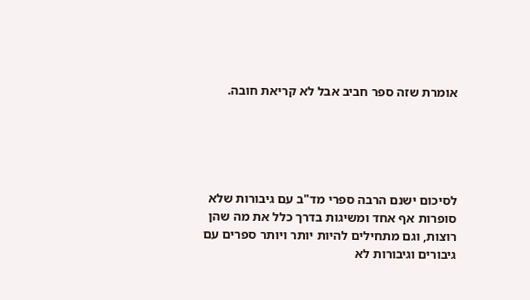אומרת שזה ספר חביב אבל לא קריאת חובה.





לסיכום ישנם הרבה ספרי מד"ב עם גיבורות שלא סופרות אף אחד ומשיגות בדרך כלל את מה שהן רוצות, וגם מתחילים להיות יותר ויותר ספרים עם גיבורים וגיבורות לא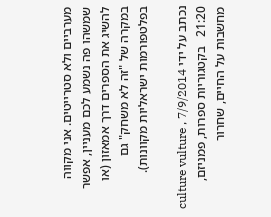מערביים ולא סטרייטים. אני מקווה שמשהו פה נשמע לכם מעניין, אפשר להשיג את הספרים דרך אמאזון (או במקרה של "זה לא משחק" גם בפלטפורמות ישראליות מקוונות).

נכתב על ידי culture vulture , 7/9/2014 21:20   בקטגוריות ספרות, פמניזם, מחשבות על החיים, שחרור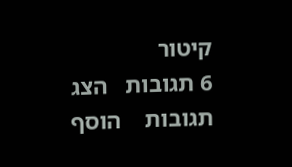קיטור
6 תגובות   הצג תגובות    הוסף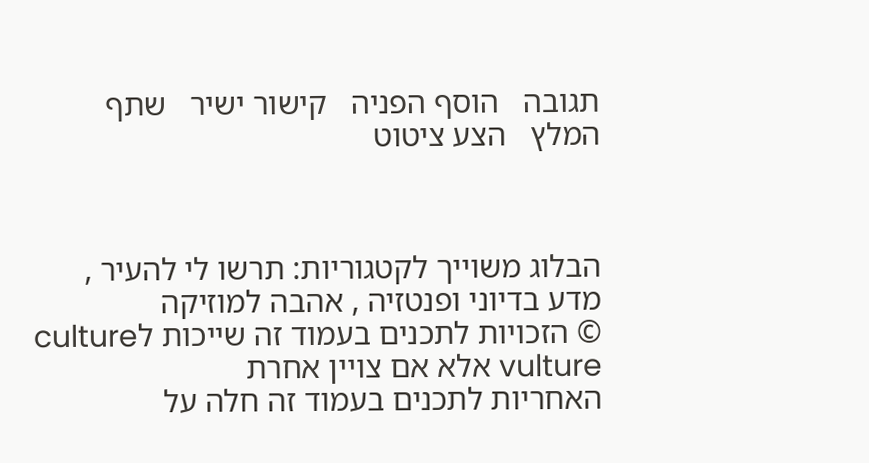תגובה   הוסף הפניה   קישור ישיר   שתף   המלץ   הצע ציטוט



הבלוג משוייך לקטגוריות: תרשו לי להעיר , מדע בדיוני ופנטזיה , אהבה למוזיקה
© הזכויות לתכנים בעמוד זה שייכות לculture vulture אלא אם צויין אחרת
האחריות לתכנים בעמוד זה חלה על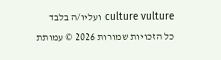culture vulture ועליו/ה בלבד
כל הזכויות שמורות 2026 © עמותת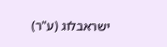ישראבלוג (ע"ר)